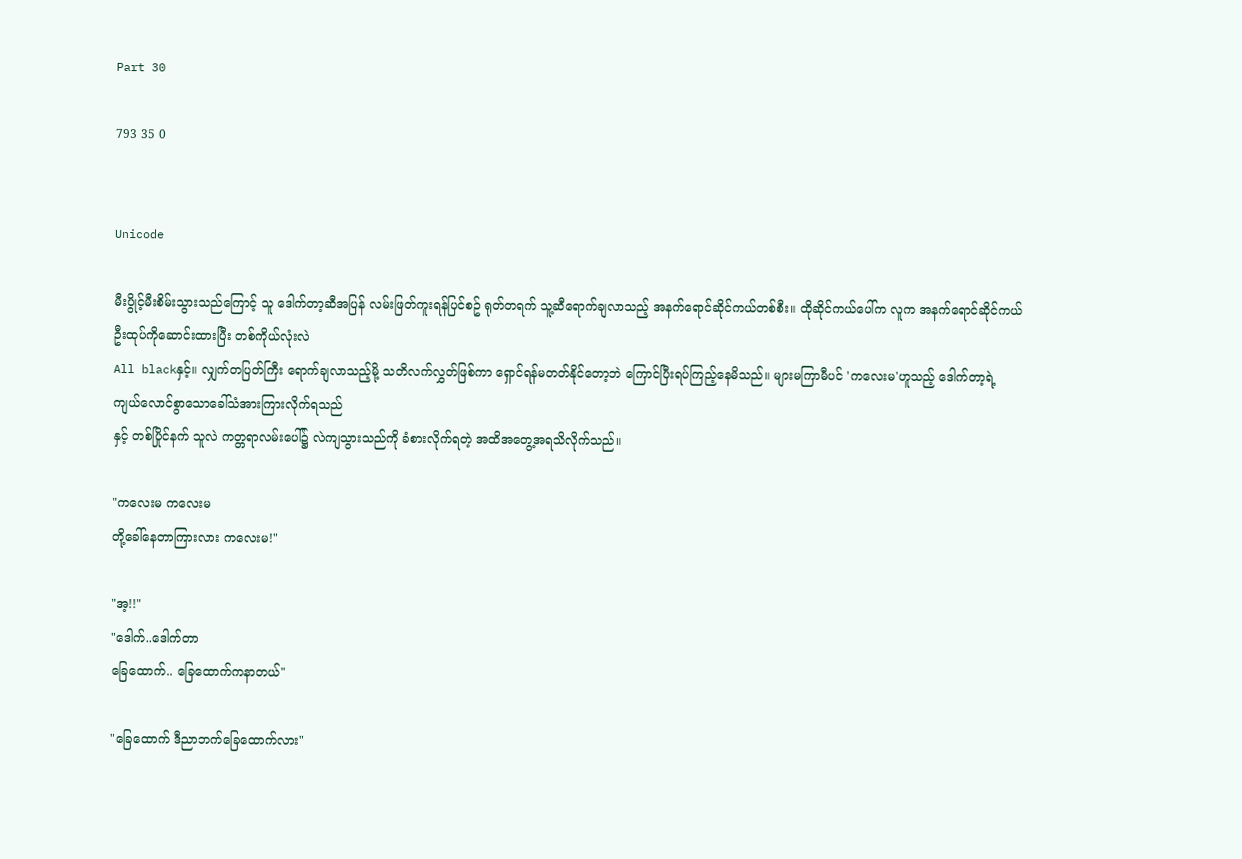Part 30

793 35 0


Unicode

မီးပွိုင့်မီးစိမ်းသွားသည်ကြောင့် သူ ဒေါက်တာ့ဆီအပြန် လမ်းဖြတ်ကူးရန်ပြင်စဥ် ရုတ်တရက် သူ့ဆီရောက်ချလာသည့် အနက်ရောင်ဆိုင်ကယ်တစ်စီး။ ထိုဆိုင်ကယ်ပေါ်က လူက အနက်ရောင်ဆိုင်ကယ်
ဦးထုပ်ကိုဆောင်းထားပြီး တစ်ကိုယ်လုံးလဲ
All blackနှင့်။ လျှက်တပြတ်ကြီး ရောက်ချလာသည့်မို့ သတိလက်လွှတ်ဖြစ်ကာ ရှောင်ရန်မတတ်နိုင်တော့ဘဲ ကြောင်ပြီးရပ်ကြည့်နေမိသည်။ များမကြာမီပင် 'ကလေးမ'ဟူသည့် ဒေါက်တာ့ရဲ့
ကျယ်လောင်စွာသောခေါ်သံအားကြားလိုက်ရသည်
နှင့် တစ်ပြိုင်နက် သူလဲ ကတ္တရာလမ်းပေါ်၌ လဲကျသွားသည်ကို ခံစားလိုက်ရတဲ့ အထိအတွေ့အရသိလိုက်သည်။

"ကလေးမ ကလေးမ
တို့ခေါ်နေတာကြားလား ကလေးမ!"

"အ့!!"
"ဒေါက်..ဒေါက်တာ
ခြေထောက်.. ခြေထောက်ကနာတယ်"

"ခြေထောက် ဒီညာဘက်ခြေထောက်လား"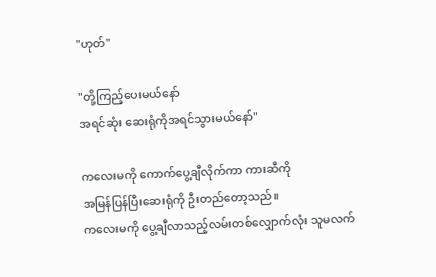"ဟုတ်"

"တို့ကြည့်ပေးမယ်နော်
အရင်ဆုံး ဆေးရုံကိုအရင်သွားမယ်နော်"

ကလေးမကို ကောက်ပွေ့ချီလိုက်ကာ ကားဆီကို
အမြန်ပြန်ပြီးဆေးရုံကို ဦးတည်တော့သည်။
ကလေးမကို ပွေ့ချီလာသည့်လမ်းတစ်လျှောက်လုံး သူမလက်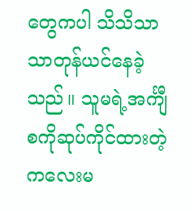တွေကပါ သိသိသာသာတုန်ယင်နေခဲ့သည်။ သူမရဲ့အင်္ကျီစကိုဆုပ်ကိုင်ထားတဲ့ ကလေးမ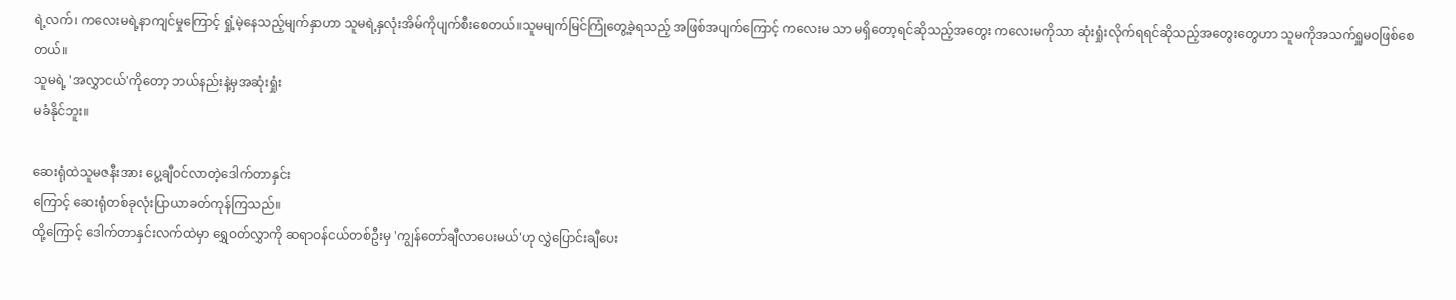ရဲ့လက်၊ ကလေးမရဲ့နာကျင်မှုကြောင့် ရှုံ့မဲ့နေသည့်မျက်နှာဟာ သူမရဲ့နှလုံးအိမ်ကိုပျက်စီးစေတယ်။သူမမျက်မြင်ကြုံတွေ့ခဲ့ရသည့် အဖြစ်အပျက်ကြောင့် ကလေးမ သာ မရှိတော့ရင်ဆိုသည့်အတွေး ကလေးမကိုသာ ဆုံးရှုံးလိုက်ရရင်ဆိုသည့်အတွေးတွေဟာ သူမကိုအသက်ရှူမဝဖြစ်စေတယ်။
သူမရဲ့ 'အလွှာငယ်'ကိုတော့ ဘယ်နည်းနဲ့မှအဆုံးရှုံး
မခံနိုင်ဘူး။

ဆေးရုံထဲသူမဇနီးအား ပွေ့ချီဝင်လာတဲ့ဒေါက်တာနှင်း
ကြောင့် ဆေးရုံတစ်ခုလုံးပြာယာခတ်ကုန်ကြသည်။
ထို့ကြောင့် ဒေါက်တာနှင်းလက်ထဲမှာ ရွှေဝတ်လွှာကို ဆရာဝန်ငယ်တစ်ဦးမှ 'ကျွန်တော်ချီလာပေးမယ်'ဟု လွှဲပြောင်းချီပေး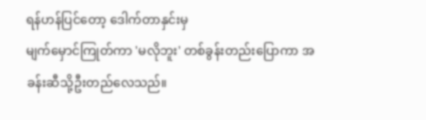ရန်ဟန်ပြင်တော့ ဒေါက်တာနှင်းမှ
မျက်မှောင်ကြုတ်ကာ 'မလိုဘူး' တစ်ခွန်းတည်းပြောကာ အခန်းဆီသို့ဦးတည်လေသည်။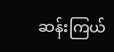ဆန်းကြယ်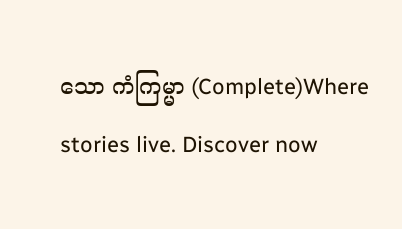သော ကံကြမ္မာ (Complete)Where stories live. Discover now